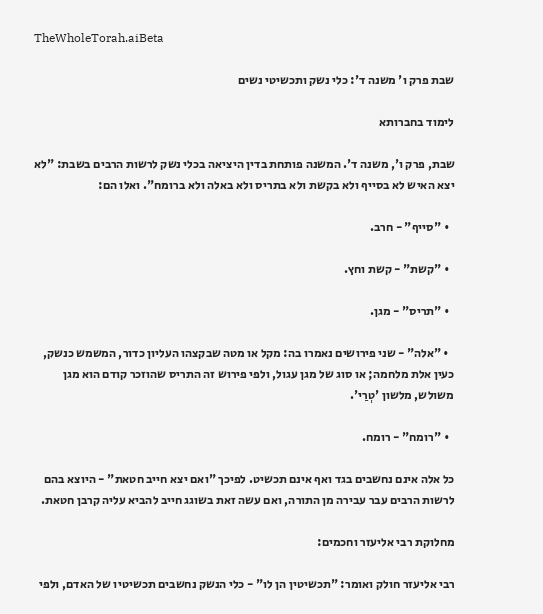TheWholeTorah.aiBeta

שבת פרק ו' משנה ד': כלי נשק ותכשיטי נשים

לימוד בחברותא

שבת, פרק ו', משנה ד'. המשנה פותחת בדין היציאה בכלי נשק לרשות הרבים בשבת: "לא יצא האיש לא בסייף ולא בקשת ולא בתריס ולא באלה ולא ברומח". ואלו הם:

  • "סייף" - חרב.

  • "קשת" - קשת וחץ.

  • "תריס" - מגן.

  • "אלה" - שני פירושים נאמרו בה: מקל או מטה שבקצהו העליון כדור, המשמש כנשק, כעין אלת מלחמה; או סוג של מגן עגול, ולפי פירוש זה התריס שהוזכר קודם הוא מגן משולש, מלשון 'טְרַי'.

  • "רומח" - רומח.

כל אלה אינם נחשבים בגד ואף אינם תכשיט. לפיכך "ואם יצא חייב חטאת" - היוצא בהם לרשות הרבים עבר עבירה מן התורה, ואם עשה זאת בשוגג חייב להביא עליה קרבן חטאת.

מחלוקת רבי אליעזר וחכמים:

רבי אליעזר חולק ואומר: "תכשיטין הן לו" - כלי הנשק נחשבים תכשיטיו של האדם, ולפי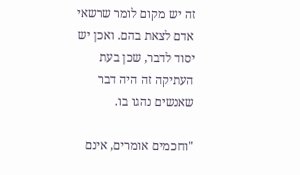זה יש מקום לומר שרשאי אדם לצאת בהם. ואכן יש יסוד לדבר, שכן בעת העתיקה זה היה דבר שאנשים נהגו בו.

"וחכמים אומרים, אינם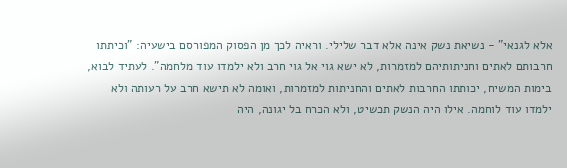אלא לגנאי" - נשיאת נשק אינה אלא דבר שלילי. וראיה לכך מן הפסוק המפורסם בישעיה: "וכיתתו חרבותם לאתים וחניתותיהם למזמרות, לא ישא גוי אל גוי חרב ולא ילמדו עוד מלחמה". לעתיד לבוא, בימות המשיח, יכותתו החרבות לאתים והחניתות למזמרות, ואומה לא תישא חרב על רעותה ולא ילמדו עוד לוחמה. אילו היה הנשק תכשיט, ולא הכרח בל יגונה, היה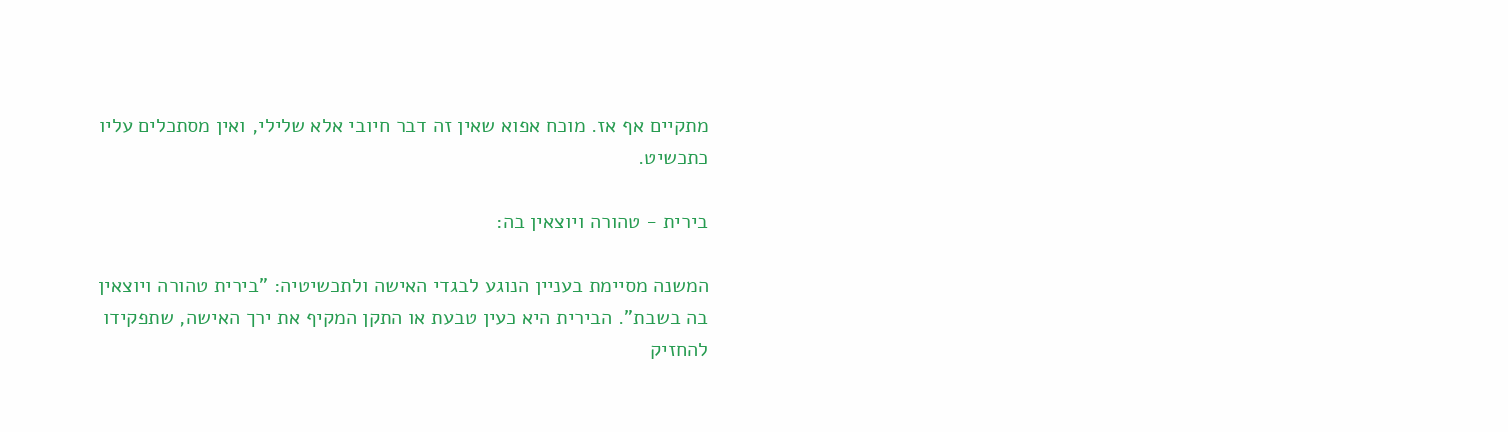מתקיים אף אז. מוכח אפוא שאין זה דבר חיובי אלא שלילי, ואין מסתכלים עליו כתכשיט.

בירית - טהורה ויוצאין בה:

המשנה מסיימת בעניין הנוגע לבגדי האישה ולתכשיטיה: "בירית טהורה ויוצאין בה בשבת". הבירית היא כעין טבעת או התקן המקיף את ירך האישה, שתפקידו להחזיק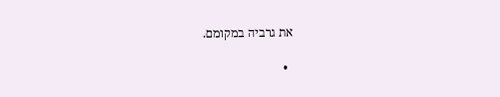את גרביה במקומם.

  •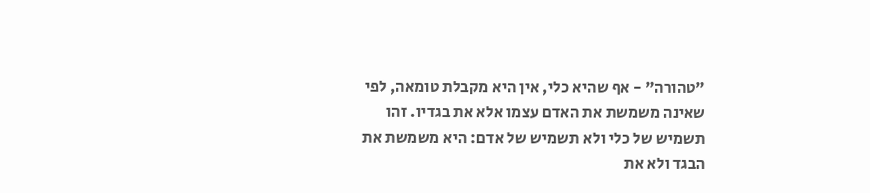"טהורה" - אף שהיא כלי, אין היא מקבלת טומאה, לפי שאינה משמשת את האדם עצמו אלא את בגדיו. זהו תשמיש של כלי ולא תשמיש של אדם: היא משמשת את הבגד ולא את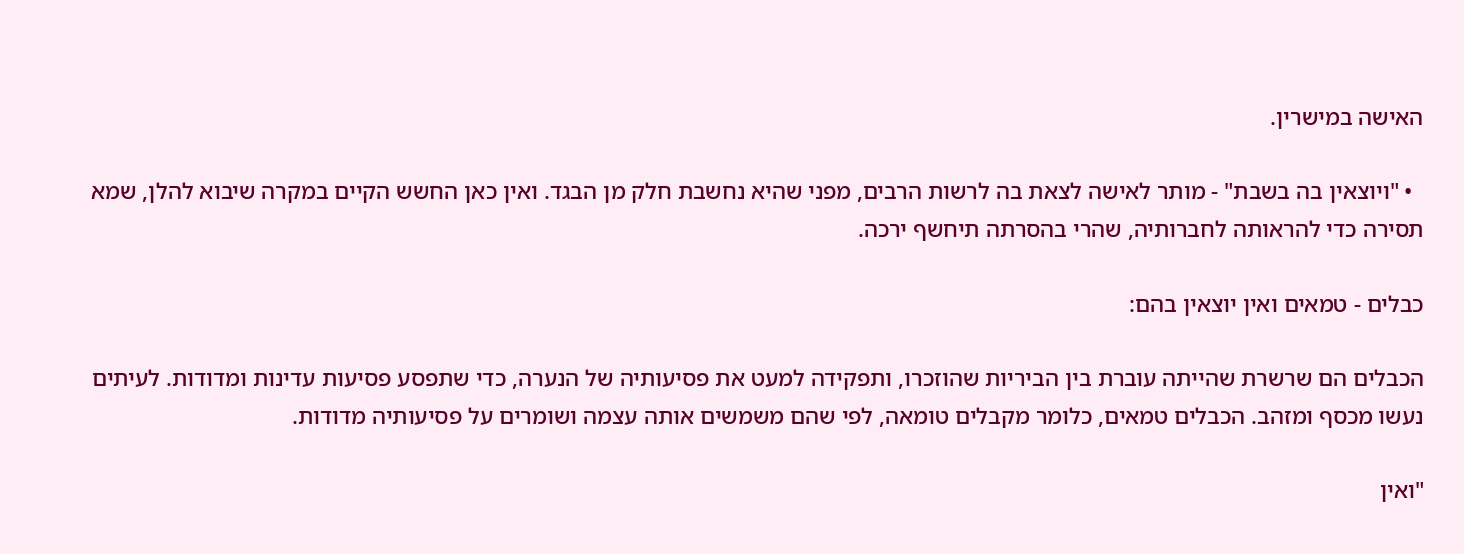האישה במישרין.

  • "ויוצאין בה בשבת" - מותר לאישה לצאת בה לרשות הרבים, מפני שהיא נחשבת חלק מן הבגד. ואין כאן החשש הקיים במקרה שיבוא להלן, שמא תסירה כדי להראותה לחברותיה, שהרי בהסרתה תיחשף ירכה.

כבלים - טמאים ואין יוצאין בהם:

הכבלים הם שרשרת שהייתה עוברת בין הביריות שהוזכרו, ותפקידה למעט את פסיעותיה של הנערה, כדי שתפסע פסיעות עדינות ומדודות. לעיתים נעשו מכסף ומזהב. הכבלים טמאים, כלומר מקבלים טומאה, לפי שהם משמשים אותה עצמה ושומרים על פסיעותיה מדודות.

"ואין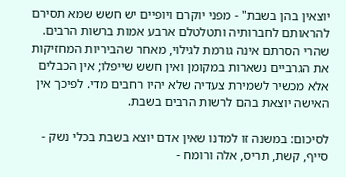יוצאין בהן בשבת" - מפני יוקרם ויופיים יש חשש שמא תסירם להראותם לחברותיה ותטלטלם ארבע אמות ברשות הרבים. שהרי הסרתם אינה גורמת לגילוי, מאחר שהביריות המחזיקות את הגרביים נשארות במקומן ואין חשש שייפלו; אין הכבלים אלא מכשיר לשמירת צעדיה שלא יהיו רחבים מדי. לפיכך אין האישה יוצאת בהם לרשות הרבים בשבת.

לסיכום: במשנה זו למדנו שאין אדם יוצא בשבת בכלי נשק - סייף, קשת, תריס, אלה ורומח -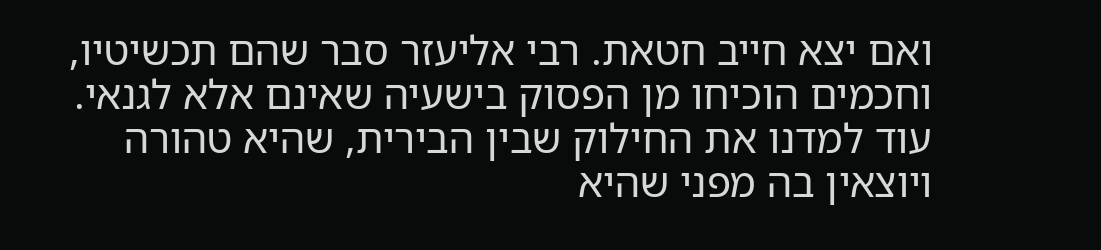ואם יצא חייב חטאת. רבי אליעזר סבר שהם תכשיטיו, וחכמים הוכיחו מן הפסוק בישעיה שאינם אלא לגנאי. עוד למדנו את החילוק שבין הבירית, שהיא טהורה ויוצאין בה מפני שהיא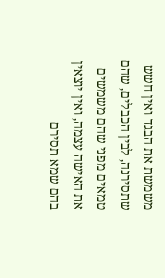משמשת את הבגד ואין חשש שתסירנה, לבין הכבלים, שהם טמאים מפני שהם משמשים את האישה עצמה, ואין יוצאין בהם שמא תסירם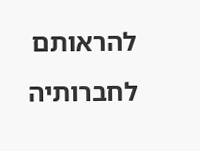להראותם לחברותיה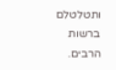ותטלטלם ברשות הרבים.